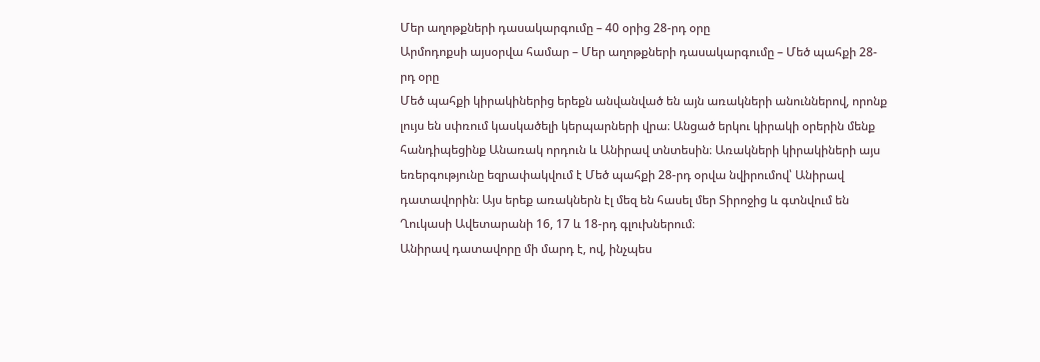Մեր աղոթքների դասակարգումը – 40 օրից 28-րդ օրը
Արմոդոքսի այսօրվա համար – Մեր աղոթքների դասակարգումը – Մեծ պահքի 28-րդ օրը
Մեծ պահքի կիրակիներից երեքն անվանված են այն առակների անուններով, որոնք լույս են սփռում կասկածելի կերպարների վրա։ Անցած երկու կիրակի օրերին մենք հանդիպեցինք Անառակ որդուն և Անիրավ տնտեսին։ Առակների կիրակիների այս եռերգությունը եզրափակվում է Մեծ պահքի 28-րդ օրվա նվիրումով՝ Անիրավ դատավորին։ Այս երեք առակներն էլ մեզ են հասել մեր Տիրոջից և գտնվում են Ղուկասի Ավետարանի 16, 17 և 18-րդ գլուխներում։
Անիրավ դատավորը մի մարդ է, ով, ինչպես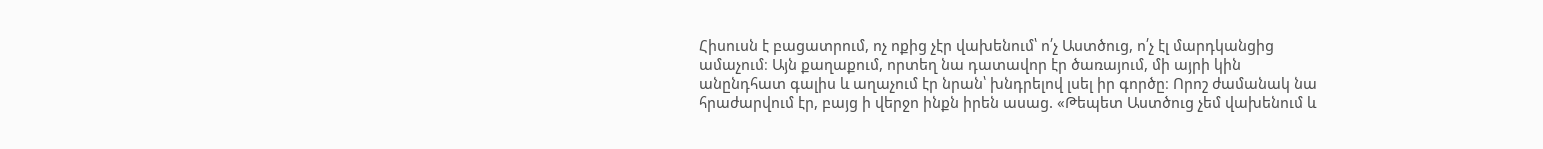Հիսուսն է բացատրում, ոչ ոքից չէր վախենում՝ ո՛չ Աստծուց, ո՛չ էլ մարդկանցից ամաչում։ Այն քաղաքում, որտեղ նա դատավոր էր ծառայում, մի այրի կին անընդհատ գալիս և աղաչում էր նրան՝ խնդրելով լսել իր գործը։ Որոշ ժամանակ նա հրաժարվում էր, բայց ի վերջո ինքն իրեն ասաց. «Թեպետ Աստծուց չեմ վախենում և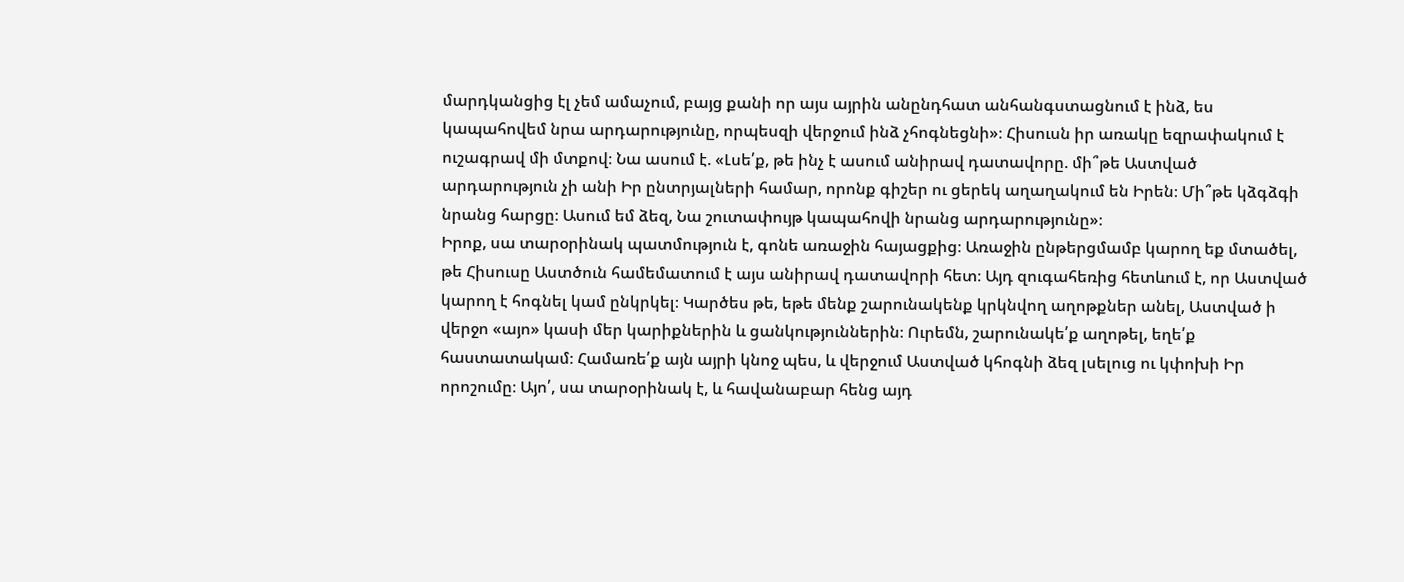մարդկանցից էլ չեմ ամաչում, բայց քանի որ այս այրին անընդհատ անհանգստացնում է ինձ, ես կապահովեմ նրա արդարությունը, որպեսզի վերջում ինձ չհոգնեցնի»։ Հիսուսն իր առակը եզրափակում է ուշագրավ մի մտքով։ Նա ասում է. «Լսե՛ք, թե ինչ է ասում անիրավ դատավորը. մի՞թե Աստված արդարություն չի անի Իր ընտրյալների համար, որոնք գիշեր ու ցերեկ աղաղակում են Իրեն։ Մի՞թե կձգձգի նրանց հարցը։ Ասում եմ ձեզ, Նա շուտափույթ կապահովի նրանց արդարությունը»։
Իրոք, սա տարօրինակ պատմություն է, գոնե առաջին հայացքից։ Առաջին ընթերցմամբ կարող եք մտածել, թե Հիսուսը Աստծուն համեմատում է այս անիրավ դատավորի հետ։ Այդ զուգահեռից հետևում է, որ Աստված կարող է հոգնել կամ ընկրկել։ Կարծես թե, եթե մենք շարունակենք կրկնվող աղոթքներ անել, Աստված ի վերջո «այո» կասի մեր կարիքներին և ցանկություններին։ Ուրեմն, շարունակե՛ք աղոթել, եղե՛ք հաստատակամ։ Համառե՛ք այն այրի կնոջ պես, և վերջում Աստված կհոգնի ձեզ լսելուց ու կփոխի Իր որոշումը։ Այո՛, սա տարօրինակ է, և հավանաբար հենց այդ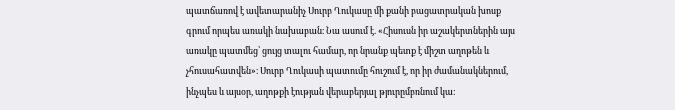պատճառով է ավետարանիչ Սուրբ Ղուկասը մի քանի բացատրական խոսք գրում որպես առակի նախաբան։ Նա ասում է. «Հիսուսն իր աշակերտներին այս առակը պատմեց՝ ցույց տալու համար, որ նրանք պետք է միշտ աղոթեն և չհուսահատվեն»։ Սուրբ Ղուկասի պատումը հուշում է, որ իր ժամանակներում, ինչպես և այսօր, աղոթքի էության վերաբերյալ թյուրըմբռնում կա։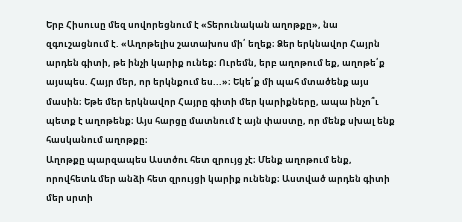Երբ Հիսուսը մեզ սովորեցնում է «Տերունական աղոթքը», նա զգուշացնում է. «Աղոթելիս շատախոս մի՛ եղեք։ Ձեր երկնավոր Հայրն արդեն գիտի, թե ինչի կարիք ունեք։ Ուրեմն, երբ աղոթում եք, աղոթե՛ք այսպես. Հայր մեր, որ երկնքում ես...»։ Եկե՛ք մի պահ մտածենք այս մասին։ Եթե մեր երկնավոր Հայրը գիտի մեր կարիքները, ապա ինչո՞ւ պետք է աղոթենք։ Այս հարցը մատնում է այն փաստը, որ մենք սխալ ենք հասկանում աղոթքը։
Աղոթքը պարզապես Աստծու հետ զրույց չէ։ Մենք աղոթում ենք, որովհետև մեր անձի հետ զրույցի կարիք ունենք։ Աստված արդեն գիտի մեր սրտի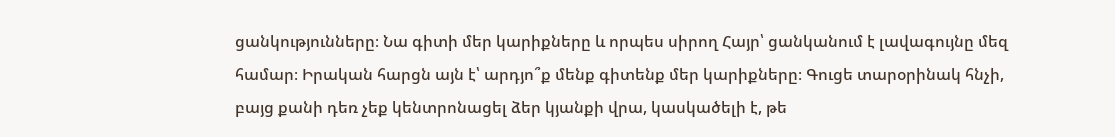ցանկությունները։ Նա գիտի մեր կարիքները և որպես սիրող Հայր՝ ցանկանում է լավագույնը մեզ համար։ Իրական հարցն այն է՝ արդյո՞ք մենք գիտենք մեր կարիքները։ Գուցե տարօրինակ հնչի, բայց քանի դեռ չեք կենտրոնացել ձեր կյանքի վրա, կասկածելի է, թե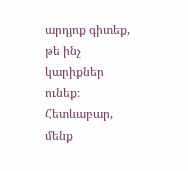արդյոք գիտեք, թե ինչ կարիքներ ունեք։ Հետևաբար, մենք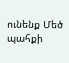ունենք Մեծ պահքի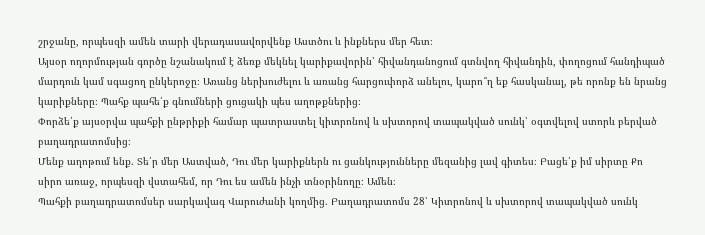շրջանը, որպեսզի ամեն տարի վերադասավորվենք Աստծու և ինքներս մեր հետ։
Այսօր ողորմության գործը նշանակում է ձեռք մեկնել կարիքավորին՝ հիվանդանոցում գտնվող հիվանդին, փողոցում հանդիպած մարդուն կամ սգացող ընկերոջը։ Առանց ներխուժելու և առանց հարցուփորձ անելու, կարո՞ղ եք հասկանալ, թե որոնք են նրանց կարիքները։ Պահք պահե՛ք գնումների ցուցակի պես աղոթքներից։
Փորձե՛ք այսօրվա պահքի ընթրիքի համար պատրաստել կիտրոնով և սխտորով տապակված սունկ՝ օգտվելով ստորև բերված բաղադրատոմսից։
Մենք աղոթում ենք. Տե՛ր մեր Աստված, Դու մեր կարիքներն ու ցանկությունները մեզանից լավ գիտես։ Բացե՛ք իմ սիրտը Քո սիրո առաջ, որպեսզի վստահեմ, որ Դու ես ամեն ինչի տնօրինողը։ Ամեն։
Պահքի բաղադրատոմսեր սարկավագ Վարուժանի կողմից. Բաղադրատոմս 28՝ Կիտրոնով և սխտորով տապակված սունկ